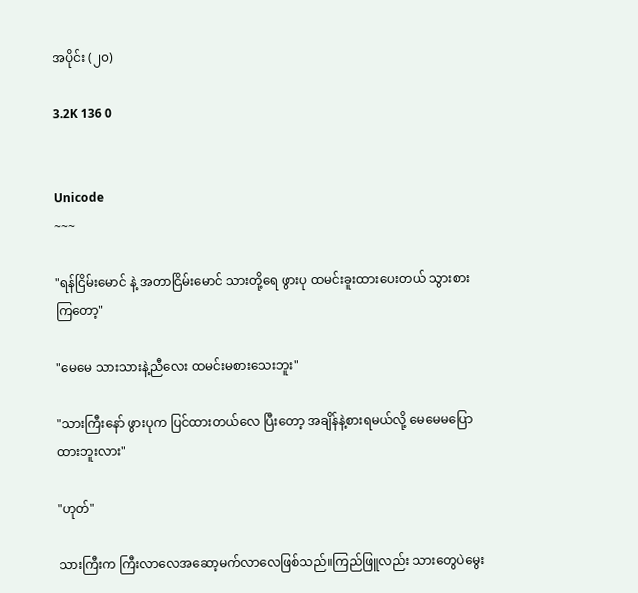အပိုင်း (၂၀)

3.2K 136 0


Unicode
~~~

"ရန်ငြိမ်းမောင် နဲ့ အတာငြိမ်းမောင် သားတို့ရေ ဖွားပု ထမင်းခူးထားပေးတယ် သွားစားကြတော့"

"မေမေ သားသားနဲ့ညီလေး ထမင်းမစားသေးဘူး"

"သားကြီးနော် ဖွားပုက ပြင်ထားတယ်လေ ပြီးတော့ အချိန်နဲ့စားရမယ်လို့ မေမေမပြောထားဘူးလား"

"ဟုတ်"

သားကြီးက ကြီးလာလေအဆော့မက်လာလေဖြစ်သည်။ကြည်ဖြူလည်း သားတွေပဲမွေး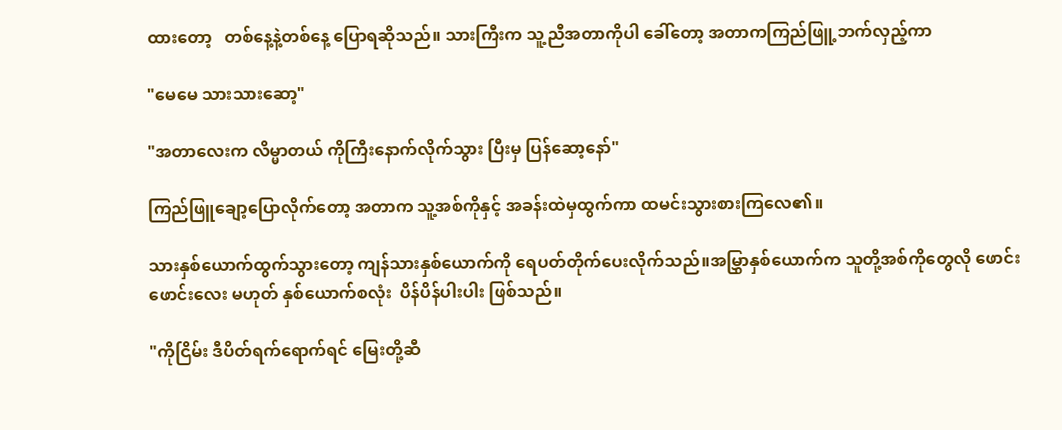ထားတော့   တစ်နေ့နဲ့တစ်နေ့ ပြောရဆိုသည်။ သားကြီးက သူ့ညီအတာကိုပါ ခေါ်တော့ အတာကကြည်ဖြူ့ဘက်လှည့်ကာ

"မေမေ သားသားဆော့"

"အတာလေးက လိမ္မာတယ် ကိုကြီးနောက်လိုက်သွား ပြီးမှ ပြန်ဆော့နော်"

ကြည်ဖြူချော့ပြောလိုက်တော့ အတာက သူ့အစ်ကိုနှင့် အခန်းထဲမှထွက်ကာ ထမင်းသွားစားကြလေ၏။

သားနှစ်ယောက်ထွက်သွားတော့ ကျန်သားနှစ်ယောက်ကို ရေပတ်တိုက်ပေးလိုက်သည်။အမြွှာနှစ်ယောက်က သူတို့အစ်ကိုတွေလို ဖောင်းဖောင်းလေး မဟုတ် နှစ်ယောက်စလုံး  ပိန်ပိန်ပါးပါး ဖြစ်သည်။

"ကိုငြိမ်း ဒီပိတ်ရက်ရောက်ရင် မြေးတို့ဆီ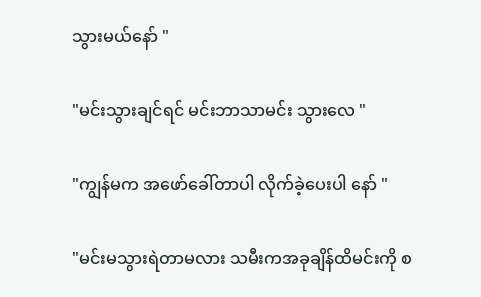သွားမယ်နော် "

"မင်းသွားချင်ရင် မင်းဘာသာမင်း သွားလေ "

"ကျွန်မက အဖော်ခေါ်တာပါ လိုက်ခဲ့ပေးပါ နော် "

"မင်းမသွားရဲတာမလား သမီးကအခုချိန်ထိမင်းကို စ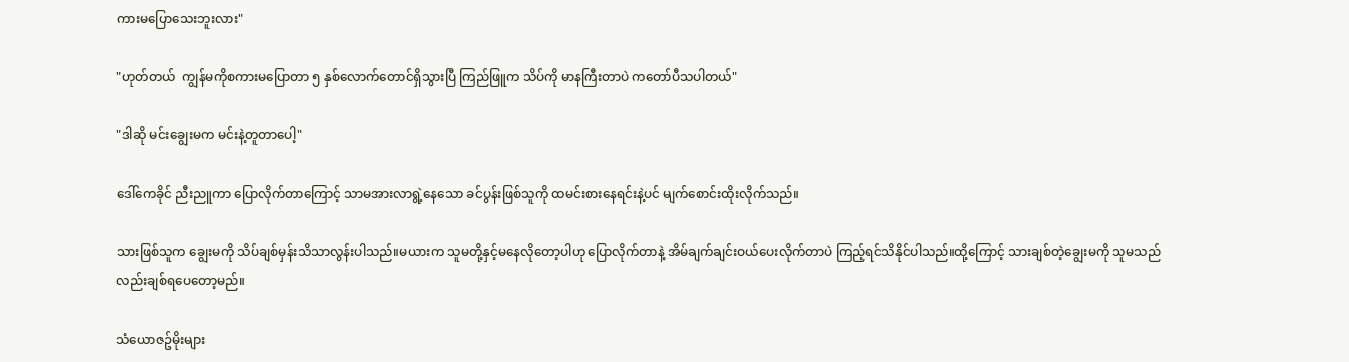ကားမပြောသေးဘူးလား"

"ဟုတ်တယ်  ကျွန်မကိုစကားမပြောတာ ၅ နှစ်လောက်တောင်ရှိသွားပြီ ကြည်ဖြူက သိပ်ကို မာနကြီးတာပဲ ကတော်ပီသပါတယ်"

"ဒါဆို မင်းချွေးမက မင်းနဲ့တူတာပေါ့"

ဒေါ်ကေခိုင် ညီးညူကာ ပြောလိုက်တာကြောင့် သာမအားလာရွဲ့နေသော ခင်ပွန်းဖြစ်သူကို ထမင်းစားနေရင်းနဲ့ပင် မျက်စောင်းထိုးလိုက်သည်။

သားဖြစ်သူက ချွေးမကို သိပ်ချစ်မှန်းသိသာလွန်းပါသည်။မယားက သူမတို့နှင့်မနေလိုတော့ပါဟု ပြောလိုက်တာနဲ့ အိမ်ချက်ချင်းဝယ်ပေးလိုက်တာပဲ ကြည့်ရင်သိနိုင်ပါသည်။ထို့ကြောင့် သားချစ်တဲ့ချွေးမကို သူမသည်လည်းချစ်ရပေတော့မည်။

သံယောဇဥ်မိုးများ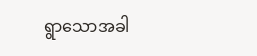ရွာသောအခါ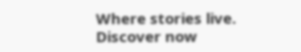Where stories live. Discover now